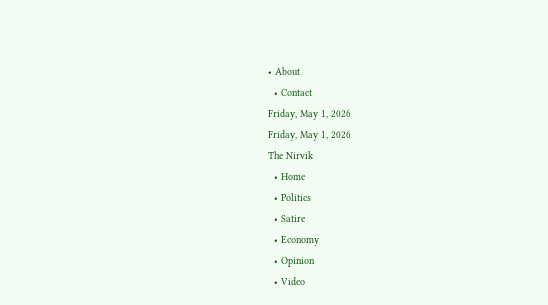• About
  • Contact
Friday, May 1, 2026
Friday, May 1, 2026
The Nirvik
  • Home
  • Politics
  • Satire
  • Economy
  • Opinion
  • Video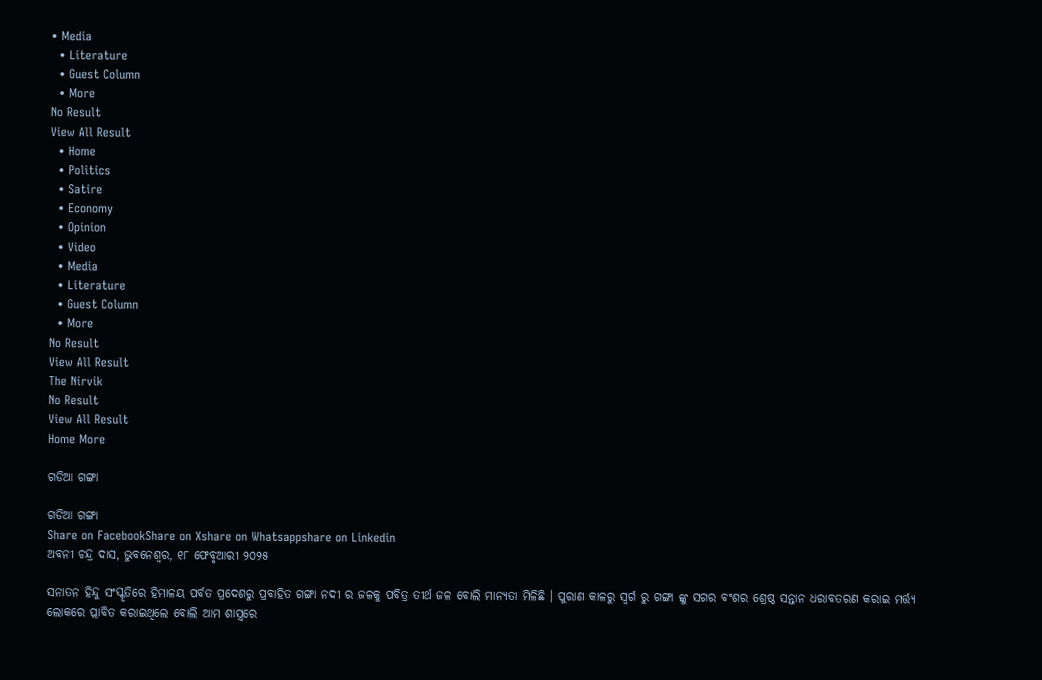• Media
  • Literature
  • Guest Column
  • More
No Result
View All Result
  • Home
  • Politics
  • Satire
  • Economy
  • Opinion
  • Video
  • Media
  • Literature
  • Guest Column
  • More
No Result
View All Result
The Nirvik
No Result
View All Result
Home More

ଗଡିଆ ଗଙ୍ଗା

ଗଡିଆ ଗଙ୍ଗା
Share on FacebookShare on Xshare on Whatsappshare on Linkedin
ଅବନୀ ଚନ୍ଦ୍ର ଦାସ, ଭୁବନେଶ୍ୱର, ୧୮ ଫେବୃଆରୀ ୨୦୨୫

ସନାତନ ହିନ୍ଦୁ ସଂସ୍କୃତିରେ ହିମାଳୟ ପର୍ବତ ପ୍ରଦେଶରୁ ପ୍ରବାହିତ ଗଙ୍ଗା ନଦୀ ର ଜଳକୁ ପବିତ୍ର ତୀର୍ଥ ଜଳ ବୋଲି ମାନ୍ୟତା ମିଳିଛି । ପୁରାଣ କାଳରୁ ସ୍ବର୍ଗ ରୁ ଗଙ୍ଗା ଙ୍କୁ ସଗର ବଂଶର ଶ୍ରେଷ୍ଠ ସନ୍ତାନ ଧରାବତରଣ କରାଇ ମର୍ତ୍ତ୍ୟ ଲୋକରେ ପ୍ଲାବିତ କରାଇଥିଲେ ବୋଲି ଆମ ଶାସ୍ତ୍ରରେ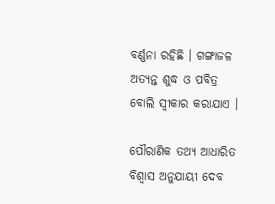ବର୍ଣ୍ଣନା ରହିଛି । ଗଙ୍ଗାଜଳ ଅତ୍ୟନ୍ତ ଶୁଦ୍ଧ ଓ ପବିତ୍ର ବୋଲି ସ୍ଵୀକାର କରାଯାଏ ।

ପୌରାଣିକ ତଥ୍ୟ ଆଧାରିତ ବିଶ୍ୱାସ ଅନୁଯାୟୀ ଦେବ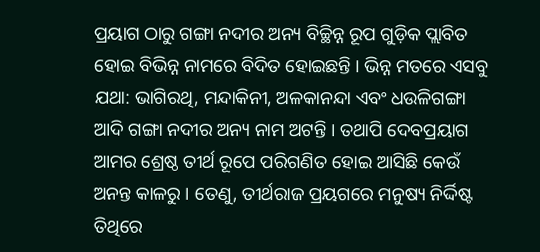ପ୍ରୟାଗ ଠାରୁ ଗଙ୍ଗା ନଦୀର ଅନ୍ୟ ବିଚ୍ଛିନ୍ନ ରୂପ ଗୁଡ଼ିକ ପ୍ଲାବିତ ହୋଇ ବିଭିନ୍ନ ନାମରେ ବିଦିତ ହୋଇଛନ୍ତି । ଭିନ୍ନ ମତରେ ଏସବୁ ଯଥା: ଭାଗିରଥି, ମନ୍ଦାକିନୀ, ଅଳକାନନ୍ଦା ଏବଂ ଧଉଳିଗଙ୍ଗା ଆଦି ଗଙ୍ଗା ନଦୀର ଅନ୍ୟ ନାମ ଅଟନ୍ତି । ତଥାପି ଦେବପ୍ରୟାଗ ଆମର ଶ୍ରେଷ୍ଠ ତୀର୍ଥ ରୂପେ ପରିଗଣିତ ହୋଇ ଆସିଛି କେଉଁ ଅନନ୍ତ କାଳରୁ । ତେଣୁ, ତୀର୍ଥରାଜ ପ୍ରୟଗରେ ମନୁଷ୍ୟ ନିର୍ଦ୍ଦିଷ୍ଟ ତିଥିରେ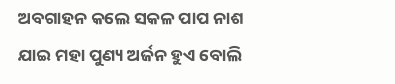ଅବଗାହନ କଲେ ସକଳ ପାପ ନାଶ ଯାଇ ମହା ପୁଣ୍ୟ ଅର୍ଜନ ହୁଏ ବୋଲି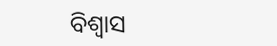ବିଶ୍ବାସ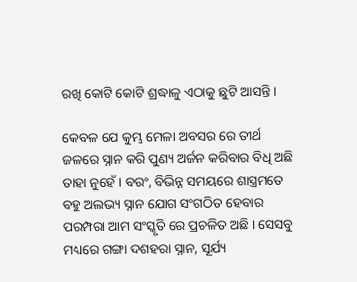ରଖି କୋଟି କୋଟି ଶ୍ରଦ୍ଧାଳୁ ଏଠାକୁ ଛୁଟି ଆସନ୍ତି ।

କେବଳ ଯେ କୁମ୍ଭ ମେଳା ଅବସର ରେ ତୀର୍ଥ ଜଳରେ ସ୍ନାନ କରି ପୁଣ୍ୟ ଅର୍ଜନ କରିବାର ବିଧି ଅଛି ତାହା ନୁହେଁ । ବରଂ, ବିଭିନ୍ନ ସମୟରେ ଶାସ୍ତ୍ରମତେ ବହୁ ଅଲଭ୍ୟ ସ୍ନାନ ଯୋଗ ସଂଗଠିତ ହେବାର ପରମ୍ପରା ଆମ ସଂସ୍କୃତି ରେ ପ୍ରଚଳିତ ଅଛି । ସେସବୁ ମଧ୍ୟରେ ଗଙ୍ଗା ଦଶହରା ସ୍ନାନ, ସୂର୍ଯ୍ୟ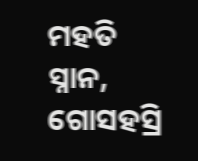ମହତି ସ୍ନାନ, ଗୋସହସ୍ରି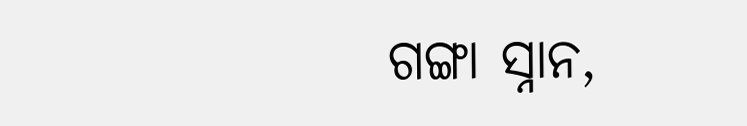ଗଙ୍ଗା ସ୍ନାନ,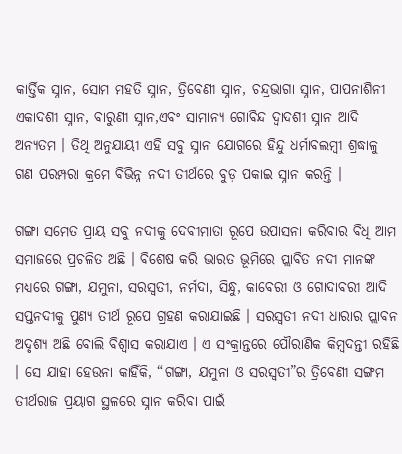କାର୍ତ୍ତିକ ସ୍ନାନ, ସୋମ ମହତି ସ୍ନାନ, ତ୍ରିବେଣୀ ସ୍ନାନ, ଚନ୍ଦ୍ରଭାଗା ସ୍ନାନ, ପାପନାଶିନୀ ଏକାଦଶୀ ସ୍ନାନ, ବାରୁଣୀ ସ୍ନାନ,ଏବଂ ସାମାନ୍ୟ ଗୋବିନ୍ଦ ଦ୍ଵାଦଶୀ ସ୍ନାନ ଆଦି ଅନ୍ୟତମ । ତିଥି ଅନୁଯାୟୀ ଏହି ସବୁ ସ୍ନାନ ଯୋଗରେ ହିନ୍ଦୁ ଧର୍ମାବଲମ୍ବୀ ଶ୍ରଦ୍ଧାଳୁ ଗଣ ପରମ୍ପରା କ୍ରମେ ବିଭିନ୍ନ ନଦୀ ତୀର୍ଥରେ ବୁଡ଼ ପକାଇ ସ୍ନାନ କରନ୍ତି ।

ଗଙ୍ଗା ସମେତ ପ୍ରାୟ ସବୁ ନଦୀକୁ ଦେବୀମାତା ରୂପେ ଉପାସନା କରିବାର ବିଧି ଆମ ସମାଜରେ ପ୍ରଚଳିତ ଅଛି । ବିଶେଷ କରି ଭାରତ ଭୂମିରେ ପ୍ଲାବିତ ନଦୀ ମାନଙ୍କ ମଧ୍ୟରେ ଗଙ୍ଗା, ଯମୁନା, ସରସ୍ଵତୀ, ନର୍ମଦା, ସିନ୍ଧୁ, କାବେରୀ ଓ ଗୋଦାବରୀ ଆଦି ସପ୍ତନଦୀକୁ ପୁଣ୍ୟ ତୀର୍ଥ ରୂପେ ଗ୍ରହଣ କରାଯାଇଛି । ସରସ୍ଵତୀ ନଦୀ ଧାରାର ପ୍ଲାବନ ଅଦୃଶ୍ୟ ଅଛି ବୋଲି ବିଶ୍ୱାସ କରାଯାଏ । ଏ ସଂକ୍ରାନ୍ତରେ ପୌରାଣିକ କିମ୍ବଦନ୍ତୀ ରହିଛି । ସେ ଯାହା ହେଉନା କାହିଁକି, “ଗଙ୍ଗା, ଯମୁନା ଓ ସରସ୍ଵତୀ”ର ତ୍ରିବେଣୀ ସଙ୍ଗମ ତୀର୍ଥରାଜ ପ୍ରୟାଗ ସ୍ଥଳରେ ସ୍ନାନ କରିବା ପାଇଁ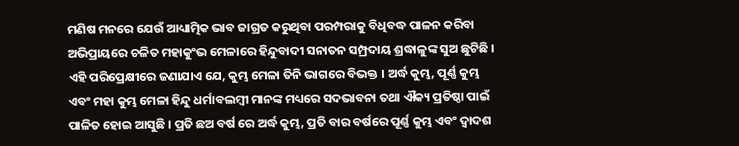ମଣିଷ ମନରେ ଯେଉଁ ଆଧ୍ୟାତ୍ମିକ ଭାବ ଜାଗ୍ରତ କରୁଥିବା ପରମ୍ପରାକୁ ବିଧିବଦ୍ଧ ପାଳନ କରିବା ଅଭିପ୍ରାୟରେ ଚଳିତ ମହାକୁଂଭ ମେଳାରେ ହିନ୍ଦୁବାଦୀ ସନାତନ ସମ୍ପ୍ରଦାୟ ଶ୍ରଦ୍ଧାଳୁଙ୍କ ସୁଅ ଛୁଟିଛି । ଏହି ପରିପ୍ରେକ୍ଷୀରେ ଜଣାଯାଏ ଯେ, କୁମ୍ଭ ମେଳା ତିନି ଭାଗରେ ବିଭକ୍ତ । ଅର୍ଦ୍ଧ କୁମ୍ଭ, ପୂର୍ଣ୍ଣ କୁମ୍ଭ ଏବଂ ମହା କୁମ୍ଭ ମେଳା ହିନ୍ଦୁ ଧର୍ମାବଲମ୍ବୀ ମାନଙ୍କ ମଧ୍ୟରେ ସଦଭାବନା ତଥା ଐକ୍ୟ ପ୍ରତିଷ୍ଠା ପାଇଁ ପାଳିତ ହୋଇ ଆସୁଛି । ପ୍ରତି ଛଅ ବର୍ଷ ରେ ଅର୍ଦ୍ଧ କୁମ୍ଭ, ପ୍ରତି ବାର ବର୍ଷରେ ପୂର୍ଣ୍ଣ କୁମ୍ଭ ଏବଂ ଦ୍ଵାଦଶ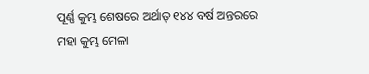ପୂର୍ଣ୍ଣ କୁମ୍ଭ ଶେଷରେ ଅର୍ଥାତ୍ ୧୪୪ ବର୍ଷ ଅନ୍ତରରେ ମହା କୁମ୍ଭ ମେଳା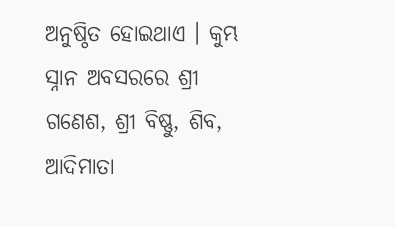ଅନୁଷ୍ଠିତ ହୋଇଥାଏ । କୁମ୍ଭ ସ୍ନାନ ଅବସରରେ ଶ୍ରୀ ଗଣେଶ, ଶ୍ରୀ ବିଷ୍ଣୁ, ଶିବ, ଆଦିମାତା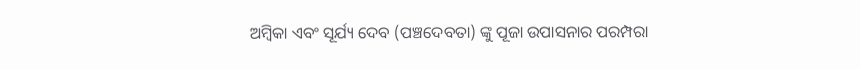ଅମ୍ବିକା ଏବଂ ସୂର୍ଯ୍ୟ ଦେବ (ପଞ୍ଚଦେବତା) ଙ୍କୁ ପୂଜା ଉପାସନାର ପରମ୍ପରା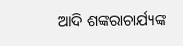ଆଦି ଶଙ୍କରାଚାର୍ଯ୍ୟଙ୍କ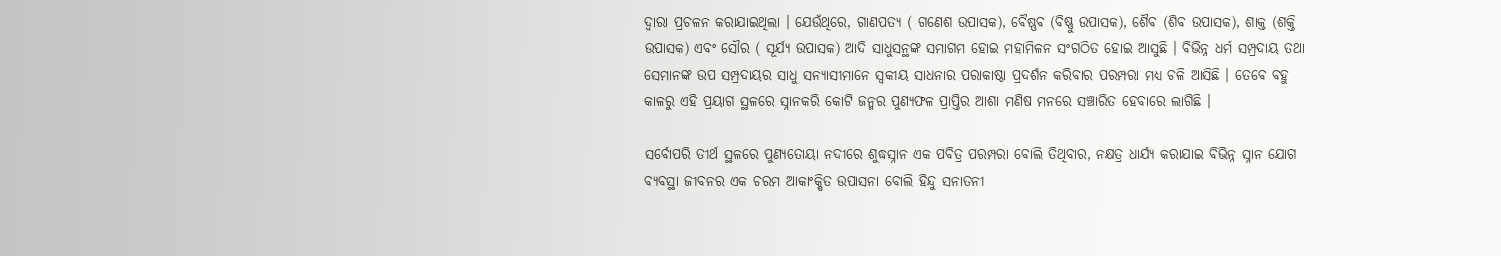ଦ୍ଵାରା ପ୍ରଚଳନ କରାଯାଇଥିଲା । ଯେଉଁଥିରେ, ଗାଣପତ୍ୟ ( ଗଣେଶ ଉପାସକ), ବୈଷ୍ଣବ (ବିଷ୍ଣୁ ଉପାସକ), ଶୈବ (ଶିବ ଉପାସକ), ଶାକ୍ତ (ଶକ୍ତି ଉପାସକ) ଏବଂ ସୌର ( ସୂର୍ଯ୍ୟ ଉପାସକ) ଆଦି ସାଧୁସନ୍ଥଙ୍କ ସମାଗମ ହୋଇ ମହାମିଳନ ସଂଗଠିତ ହୋଇ ଆସୁଛି । ବିଭିନ୍ନ ଧର୍ମ ସମ୍ପ୍ରଦାୟ ତଥା ସେମାନଙ୍କ ଉପ ସମ୍ପ୍ରଦାୟର ସାଧୁ ସନ୍ୟାସୀମାନେ ସ୍ଵକୀୟ ସାଧନାର ପରାକାଷ୍ଠା ପ୍ରଦର୍ଶନ କରିବାର ପରମ୍ପରା ମଧ୍ୟ ଚଳି ଆସିଛି । ତେବେ ବହୁ କାଳରୁ ଏହି ପ୍ରୟାଗ ସ୍ଥଳରେ ସ୍ନାନକରି କୋଟି ଜନ୍ମର ପୁଣ୍ୟଫଳ ପ୍ରାପ୍ତିର ଆଶା ମଣିଷ ମନରେ ସଞ୍ଚାରିତ ହେବାରେ ଲାଗିଛି ।

ସର୍ବୋପରି ତୀର୍ଥ ସ୍ଥଳରେ ପୁଣ୍ୟତୋୟା ନଦୀରେ ଶୁଦ୍ଧସ୍ନାନ ଏକ ପବିତ୍ର ପରମ୍ପରା ବୋଲି ତିଥିବାର, ନକ୍ଷତ୍ର ଧାର୍ଯ୍ୟ କରାଯାଇ ବିଭିନ୍ନ ସ୍ନାନ ଯୋଗ ବ୍ୟବସ୍ଥା ଜୀବନର ଏକ ଚରମ ଆକାଂକ୍ଷିତ ଉପାସନା ବୋଲି ହିନ୍ଦୁ ସନାତନୀ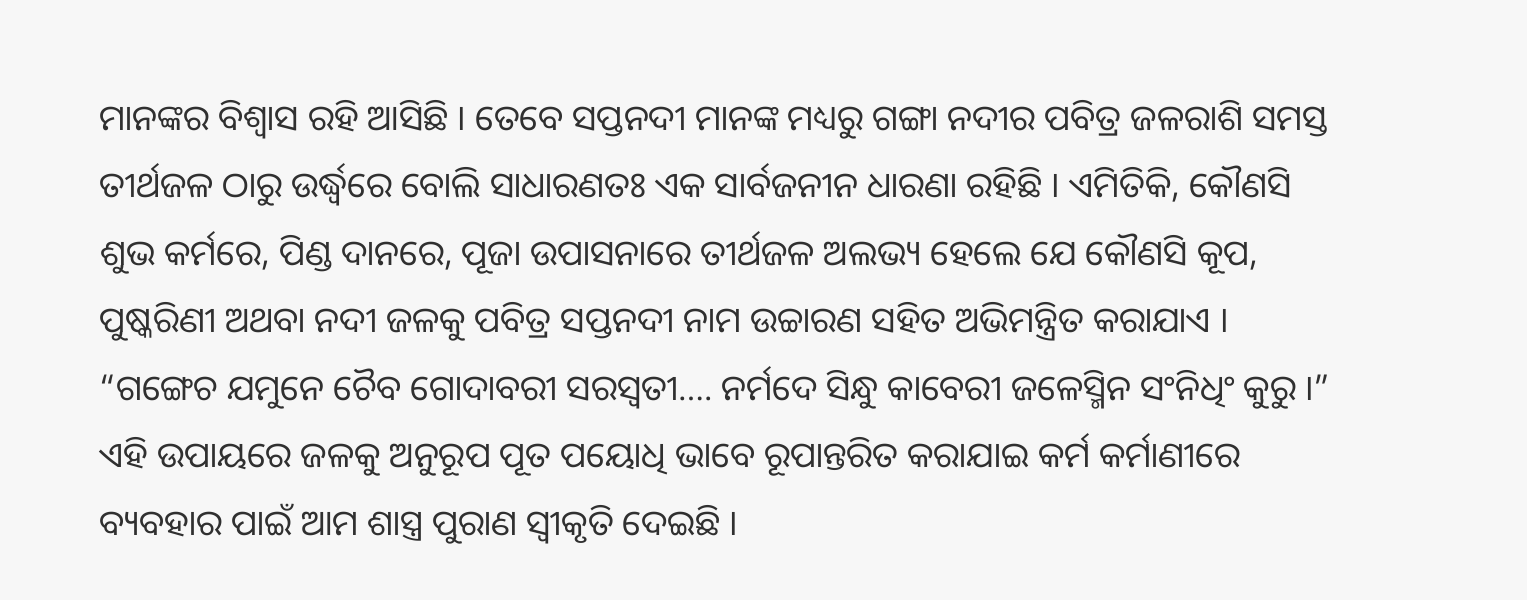ମାନଙ୍କର ବିଶ୍ବାସ ରହି ଆସିଛି । ତେବେ ସପ୍ତନଦୀ ମାନଙ୍କ ମଧ୍ୟରୁ ଗଙ୍ଗା ନଦୀର ପବିତ୍ର ଜଳରାଶି ସମସ୍ତ ତୀର୍ଥଜଳ ଠାରୁ ଉର୍ଦ୍ଧ୍ବରେ ବୋଲି ସାଧାରଣତଃ ଏକ ସାର୍ବଜନୀନ ଧାରଣା ରହିଛି । ଏମିତିକି, କୌଣସି ଶୁଭ କର୍ମରେ, ପିଣ୍ଡ ଦାନରେ, ପୂଜା ଉପାସନାରେ ତୀର୍ଥଜଳ ଅଲଭ୍ୟ ହେଲେ ଯେ କୌଣସି କୂପ, ପୁଷ୍କରିଣୀ ଅଥବା ନଦୀ ଜଳକୁ ପବିତ୍ର ସପ୍ତନଦୀ ନାମ ଉଚ୍ଚାରଣ ସହିତ ଅଭିମନ୍ତ୍ରିତ କରାଯାଏ । “ଗଙ୍ଗେଚ ଯମୁନେ ଚୈବ ଗୋଦାବରୀ ସରସ୍ୱତୀ…. ନର୍ମଦେ ସିନ୍ଧୁ କାବେରୀ ଜଳେସ୍ମିନ ସଂନିଧିଂ କୁରୁ ।” ଏହି ଉପାୟରେ ଜଳକୁ ଅନୁରୂପ ପୂତ ପୟୋଧି ଭାବେ ରୂପାନ୍ତରିତ କରାଯାଇ କର୍ମ କର୍ମାଣୀରେ ବ୍ୟବହାର ପାଇଁ ଆମ ଶାସ୍ତ୍ର ପୁରାଣ ସ୍ଵୀକୃତି ଦେଇଛି ।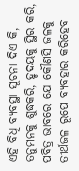ଏହି ବିଧି ବ୍ୟବସ୍ଥା ସୂଚନା ଦିଏ କି, ତନୁମନକୁ ଶୁଦ୍ଧକରି, ହୃଦୟକୁ ସ୍ଥିର କରି, ପବିତ୍ର ଭାବରେ ଯେ କୌଣସି ଜଳକୁ ତୀର୍ଥଜଳ ରୂପେ ବ୍ୟବହାର କରିହେବ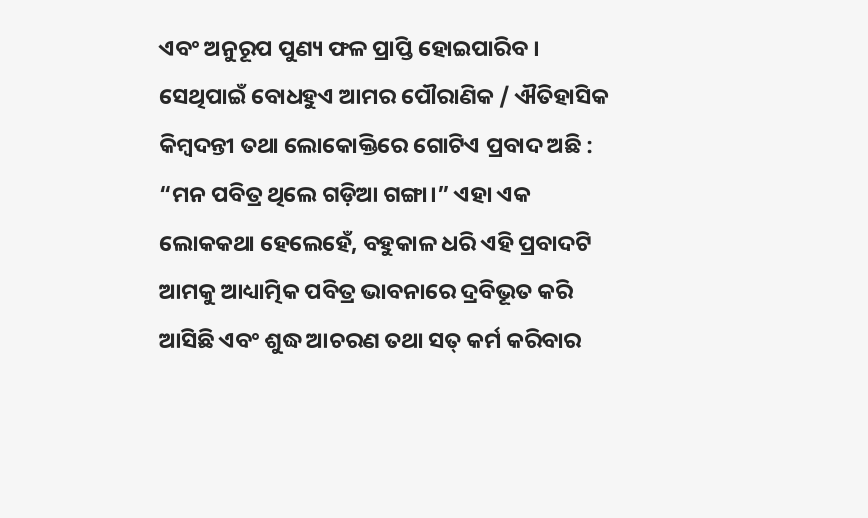ଏବଂ ଅନୁରୂପ ପୁଣ୍ୟ ଫଳ ପ୍ରାପ୍ତି ହୋଇପାରିବ । ସେଥିପାଇଁ ବୋଧହୁଏ ଆମର ପୌରାଣିକ / ଐତିହାସିକ କିମ୍ବଦନ୍ତୀ ତଥା ଲୋକୋକ୍ତିରେ ଗୋଟିଏ ପ୍ରବାଦ ଅଛି : “ମନ ପବିତ୍ର ଥିଲେ ଗଡ଼ିଆ ଗଙ୍ଗା।” ଏହା ଏକ ଲୋକକଥା ହେଲେହେଁ, ବହୁକାଳ ଧରି ଏହି ପ୍ରବାଦଟି ଆମକୁ ଆଧ୍ୟାତ୍ମିକ ପବିତ୍ର ଭାବନାରେ ଦ୍ରବିଭୂତ କରି ଆସିଛି ଏବଂ ଶୁଦ୍ଧ ଆଚରଣ ତଥା ସତ୍ କର୍ମ କରିବାର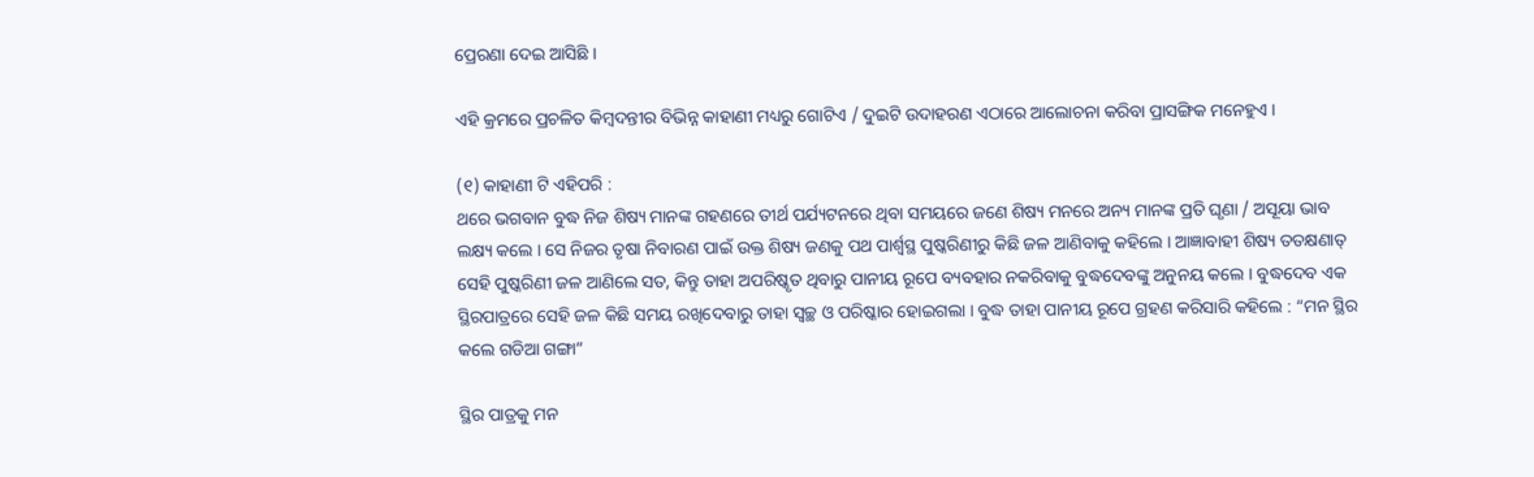ପ୍ରେରଣା ଦେଇ ଆସିଛି ।

ଏହି କ୍ରମରେ ପ୍ରଚଳିତ କିମ୍ବଦନ୍ତୀର ବିଭିନ୍ନ କାହାଣୀ ମଧ୍ୟରୁ ଗୋଟିଏ / ଦୁଇଟି ଉଦାହରଣ ଏଠାରେ ଆଲୋଚନା କରିବା ପ୍ରାସଙ୍ଗିକ ମନେହୁଏ ।

(୧) କାହାଣୀ ଟି ଏହିପରି :
ଥରେ ଭଗବାନ ବୁଦ୍ଧ ନିଜ ଶିଷ୍ୟ ମାନଙ୍କ ଗହଣରେ ତୀର୍ଥ ପର୍ଯ୍ୟଟନରେ ଥିବା ସମୟରେ ଜଣେ ଶିଷ୍ୟ ମନରେ ଅନ୍ୟ ମାନଙ୍କ ପ୍ରତି ଘୃଣା / ଅସୂୟା ଭାବ ଲକ୍ଷ୍ୟ କଲେ । ସେ ନିଜର ତୃଷା ନିବାରଣ ପାଇଁ ଉକ୍ତ ଶିଷ୍ୟ ଜଣକୁ ପଥ ପାର୍ଶ୍ଵସ୍ଥ ପୁଷ୍କରିଣୀରୁ କିଛି ଜଳ ଆଣିବାକୁ କହିଲେ । ଆଜ୍ଞାବାହୀ ଶିଷ୍ୟ ତତକ୍ଷଣାତ୍ ସେହି ପୁଷ୍କରିଣୀ ଜଳ ଆଣିଲେ ସତ, କିନ୍ତୁ ତାହା ଅପରିଷ୍କୃତ ଥିବାରୁ ପାନୀୟ ରୂପେ ବ୍ୟବହାର ନକରିବାକୁ ବୁଦ୍ଧଦେବଙ୍କୁ ଅନୁନୟ କଲେ । ବୁଦ୍ଧଦେବ ଏକ ସ୍ଥିରପାତ୍ରରେ ସେହି ଜଳ କିଛି ସମୟ ରଖିଦେବାରୁ ତାହା ସ୍ୱଚ୍ଛ ଓ ପରିଷ୍କାର ହୋଇଗଲା । ବୁଦ୍ଧ ତାହା ପାନୀୟ ରୂପେ ଗ୍ରହଣ କରିସାରି କହିଲେ : “ମନ ସ୍ଥିର କଲେ ଗଡିଆ ଗଙ୍ଗା”

ସ୍ଥିର ପାତ୍ରକୁ ମନ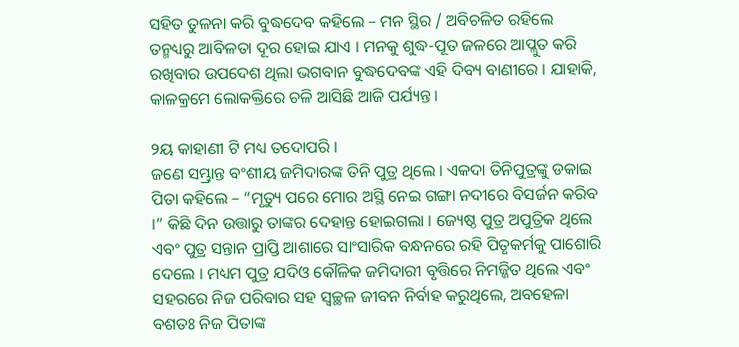ସହିତ ତୁଳନା କରି ବୁଦ୍ଧଦେବ କହିଲେ – ମନ ସ୍ଥିର / ଅବିଚଳିତ ରହିଲେ ତନ୍ମଧ୍ୟରୁ ଆବିଳତା ଦୂର ହୋଇ ଯାଏ । ମନକୁ ଶୁଦ୍ଧ-ପୂତ ଜଳରେ ଆପ୍ଲୁତ କରି ରଖିବାର ଉପଦେଶ ଥିଲା ଭଗବାନ ବୁଦ୍ଧଦେବଙ୍କ ଏହି ଦିବ୍ୟ ବାଣୀରେ । ଯାହାକି, କାଳକ୍ରମେ ଲୋକକ୍ତିରେ ଚଳି ଆସିଛି ଆଜି ପର୍ଯ୍ୟନ୍ତ ।

୨ୟ କାହାଣୀ ଟି ମଧ୍ୟ ତଦୋପରି ।
ଜଣେ ସମ୍ଭ୍ରାନ୍ତ ବଂଶୀୟ ଜମିଦାରଙ୍କ ତିନି ପୁତ୍ର ଥିଲେ । ଏକଦା ତିନିପୁତ୍ରଙ୍କୁ ଡକାଇ ପିତା କହିଲେ – “ମୃତ୍ୟୁ ପରେ ମୋର ଅସ୍ଥି ନେଇ ଗଙ୍ଗା ନଦୀରେ ବିସର୍ଜନ କରିବ ।” କିଛି ଦିନ ଉତ୍ତାରୁ ତାଙ୍କର ଦେହାନ୍ତ ହୋଇଗଲା । ଜ୍ୟେଷ୍ଠ ପୁତ୍ର ଅପୁତ୍ରିକ ଥିଲେ ଏବଂ ପୁତ୍ର ସନ୍ତାନ ପ୍ରାପ୍ତି ଆଶାରେ ସାଂସାରିକ ବନ୍ଧନରେ ରହି ପିତୃକର୍ମକୁ ପାଶୋରି ଦେଲେ । ମଧ୍ୟମ ପୁତ୍ର ଯଦିଓ କୌଳିକ ଜମିଦାରୀ ବୃତ୍ତିରେ ନିମଜ୍ଜିତ ଥିଲେ ଏବଂ ସହରରେ ନିଜ ପରିବାର ସହ ସ୍ୱଚ୍ଛଳ ଜୀବନ ନିର୍ବାହ କରୁଥିଲେ, ଅବହେଳା ବଶତଃ ନିଜ ପିତାଙ୍କ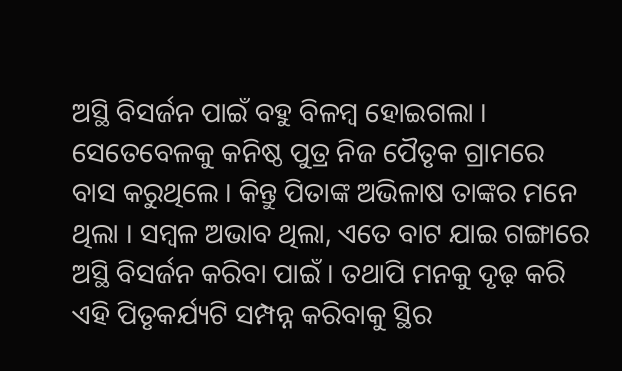ଅସ୍ଥି ବିସର୍ଜନ ପାଇଁ ବହୁ ବିଳମ୍ବ ହୋଇଗଲା । ସେତେବେଳକୁ କନିଷ୍ଠ ପୁତ୍ର ନିଜ ପୈତୃକ ଗ୍ରାମରେ ବାସ କରୁଥିଲେ । କିନ୍ତୁ ପିତାଙ୍କ ଅଭିଳାଷ ତାଙ୍କର ମନେ ଥିଲା । ସମ୍ବଳ ଅଭାବ ଥିଲା, ଏତେ ବାଟ ଯାଇ ଗଙ୍ଗାରେ ଅସ୍ଥି ବିସର୍ଜନ କରିବା ପାଇଁ । ତଥାପି ମନକୁ ଦୃଢ଼ କରି ଏହି ପିତୃକର୍ଯ୍ୟଟି ସମ୍ପନ୍ନ କରିବାକୁ ସ୍ଥିର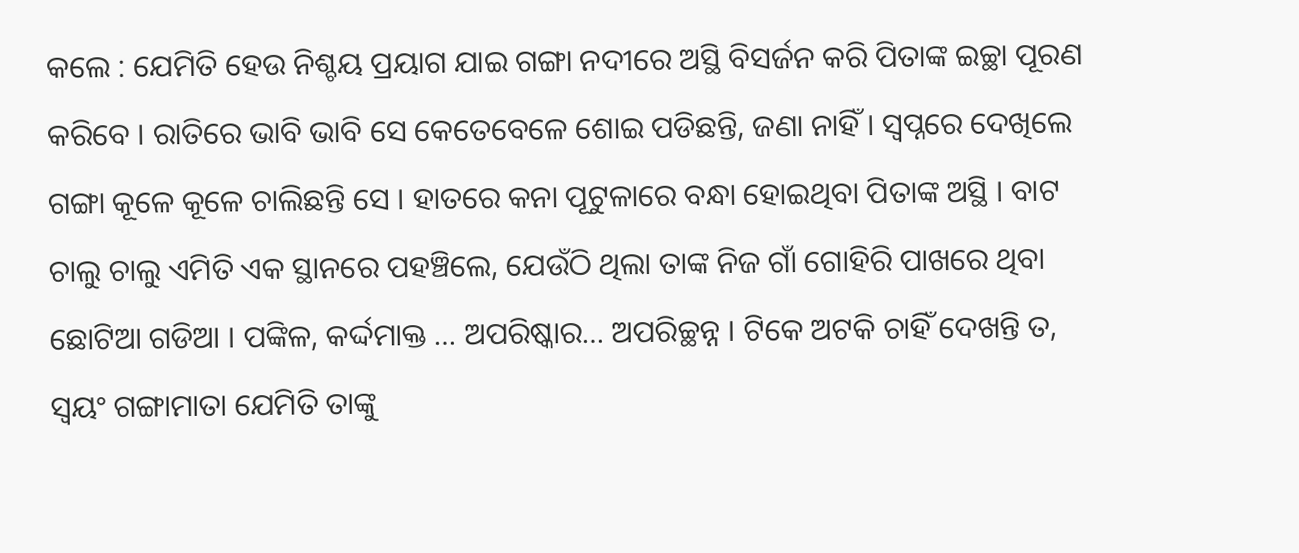କଲେ : ଯେମିତି ହେଉ ନିଶ୍ଚୟ ପ୍ରୟାଗ ଯାଇ ଗଙ୍ଗା ନଦୀରେ ଅସ୍ଥି ବିସର୍ଜନ କରି ପିତାଙ୍କ ଇଚ୍ଛା ପୂରଣ କରିବେ । ରାତିରେ ଭାବି ଭାବି ସେ କେତେବେଳେ ଶୋଇ ପଡିଛନ୍ତି, ଜଣା ନାହିଁ । ସ୍ବପ୍ନରେ ଦେଖିଲେ ଗଙ୍ଗା କୂଳେ କୂଳେ ଚାଲିଛନ୍ତି ସେ । ହାତରେ କନା ପୂଟୁଳାରେ ବନ୍ଧା ହୋଇଥିବା ପିତାଙ୍କ ଅସ୍ଥି । ବାଟ ଚାଲୁ ଚାଲୁ ଏମିତି ଏକ ସ୍ଥାନରେ ପହଞ୍ଚିଲେ, ଯେଉଁଠି ଥିଲା ତାଙ୍କ ନିଜ ଗାଁ ଗୋହିରି ପାଖରେ ଥିବା ଛୋଟିଆ ଗଡିଆ । ପଙ୍କିଳ, କର୍ଦ୍ଦମାକ୍ତ … ଅପରିଷ୍କାର… ଅପରିଚ୍ଛନ୍ନ । ଟିକେ ଅଟକି ଚାହିଁ ଦେଖନ୍ତି ତ, ସ୍ଵୟଂ ଗଙ୍ଗାମାତା ଯେମିତି ତାଙ୍କୁ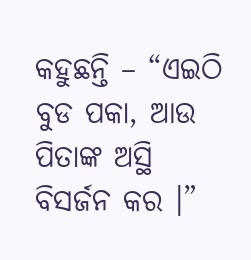କହୁଛନ୍ତି – “ଏଇଠି ବୁଡ ପକା, ଆଉ ପିତାଙ୍କ ଅସ୍ଥି ବିସର୍ଜନ କର ।”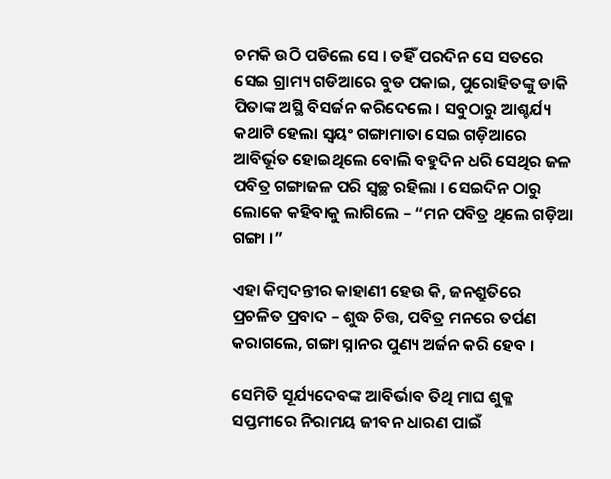ଚମକି ଉଠି ପଡିଲେ ସେ । ତହିଁ ପରଦିନ ସେ ସତରେ ସେଇ ଗ୍ରାମ୍ୟ ଗଡିଆରେ ବୁଡ ପକାଇ, ପୁରୋହିତଙ୍କୁ ଡାକି ପିତାଙ୍କ ଅସ୍ଥି ବିସର୍ଜନ କରିଦେଲେ । ସବୁଠାରୁ ଆଶ୍ଚର୍ଯ୍ୟ କଥାଟି ହେଲା ସ୍ଵୟଂ ଗଙ୍ଗାମାତା ସେଇ ଗଡ଼ିଆରେ ଆବିର୍ଭୂତ ହୋଇଥିଲେ ବୋଲି ବହୁଦିନ ଧରି ସେଥିର ଜଳ ପବିତ୍ର ଗଙ୍ଗାଜଳ ପରି ସ୍ୱଚ୍ଛ ରହିଲା । ସେଇଦିନ ଠାରୁ ଲୋକେ କହିବାକୁ ଲାଗିଲେ – “ମନ ପବିତ୍ର ଥିଲେ ଗଡ଼ିଆ ଗଙ୍ଗା ।”

ଏହା କିମ୍ବଦନ୍ତୀର କାହାଣୀ ହେଉ କି, ଜନଶ୍ରୁତିରେ ପ୍ରଚଳିତ ପ୍ରବାଦ – ଶୁଦ୍ଧ ଚିତ୍ତ, ପବିତ୍ର ମନରେ ତର୍ପଣ କରାଗଲେ, ଗଙ୍ଗା ସ୍ନାନର ପୁଣ୍ୟ ଅର୍ଜନ କରି ହେବ ।

ସେମିତି ସୂର୍ଯ୍ୟଦେବଙ୍କ ଆବିର୍ଭାବ ତିଥି ମାଘ ଶୁକ୍ଳ ସପ୍ତମୀରେ ନିରାମୟ ଜୀବନ ଧାରଣ ପାଇଁ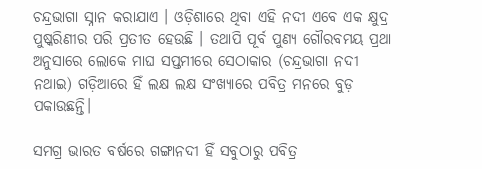ଚନ୍ଦ୍ରଭାଗା ସ୍ନାନ କରାଯାଏ । ଓଡ଼ିଶାରେ ଥିବା ଏହି ନଦୀ ଏବେ ଏକ କ୍ଷୁଦ୍ର ପୁଷ୍କରିଣୀର ପରି ପ୍ରତୀତ ହେଉଛି । ତଥାପି ପୂର୍ବ ପୁଣ୍ୟ ଗୌରବମୟ ପ୍ରଥା ଅନୁସାରେ ଲୋକେ ମାଘ ସପ୍ତମୀରେ ସେଠାକାର (ଚନ୍ଦ୍ରଭାଗା ନଦୀ ନଥାଇ) ଗଡ଼ିଆରେ ହିଁ ଲକ୍ଷ ଲକ୍ଷ ସଂଖ୍ୟାରେ ପବିତ୍ର ମନରେ ବୁଡ଼ ପକାଉଛନ୍ତି।

ସମଗ୍ର ଭାରତ ବର୍ଷରେ ଗଙ୍ଗାନଦୀ ହିଁ ସବୁଠାରୁ ପବିତ୍ର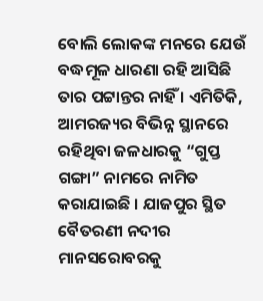ବୋଲି ଲୋକଙ୍କ ମନରେ ଯେଉଁ ବଦ୍ଧମୂଳ ଧାରଣା ରହି ଆସିଛି ତାର ପଟ୍ଟାନ୍ତର ନାହିଁ । ଏମିତିକି, ଆମରଜ୍ୟର ବିଭିନ୍ନ ସ୍ଥାନରେ ରହିଥିବା ଜଳଧାରକୁ “ଗୁପ୍ତ ଗଙ୍ଗା” ନାମରେ ନାମିତ କରାଯାଇଛି । ଯାଜପୁର ସ୍ଥିତ ବୈତରଣୀ ନଦୀର ମାନସରୋବରକୁ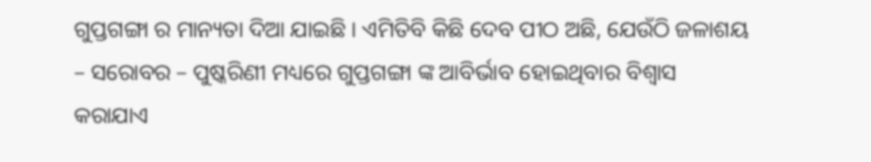ଗୁପ୍ତଗଙ୍ଗା ର ମାନ୍ୟତା ଦିଆ ଯାଇଛି । ଏମିତିବି କିଛି ଦେବ ପୀଠ ଅଛି, ଯେଉଁଠି ଜଳାଶୟ – ସରୋବର – ପୁଷ୍କରିଣୀ ମଧ୍ୟରେ ଗୁପ୍ତଗଙ୍ଗା ଙ୍କ ଆବିର୍ଭାବ ହୋଇଥିବାର ବିଶ୍ବାସ କରାଯାଏ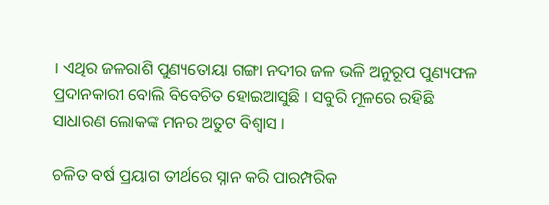। ଏଥିର ଜଳରାଶି ପୁଣ୍ୟତୋୟା ଗଙ୍ଗା ନଦୀର ଜଳ ଭଳି ଅନୁରୂପ ପୁଣ୍ୟଫଳ ପ୍ରଦାନକାରୀ ବୋଲି ବିବେଚିତ ହୋଇଆସୁଛି । ସବୁରି ମୂଳରେ ରହିଛି ସାଧାରଣ ଲୋକଙ୍କ ମନର ଅତୁଟ ବିଶ୍ବାସ ।

ଚଳିତ ବର୍ଷ ପ୍ରୟାଗ ତୀର୍ଥରେ ସ୍ନାନ କରି ପାରମ୍ପରିକ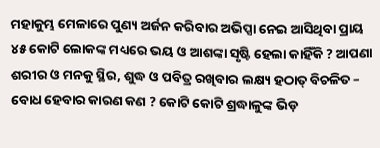ମହାକୁମ୍ଭ ମେଳାରେ ପୁଣ୍ୟ ଅର୍ଜନ କରିବାର ଅଭିପ୍ସା ନେଇ ଆସିଥିବା ପ୍ରାୟ ୪୫ କୋଟି ଲୋକଙ୍କ ମଧ୍ୟରେ ଭୟ ଓ ଆଶଙ୍କା ସୃଷ୍ଟି ହେଲା କାହିଁକି ? ଆପଣା ଶରୀର ଓ ମନକୁ ସ୍ଥିର, ଶୁଦ୍ଧ ଓ ପବିତ୍ର ରଖିବାର ଲକ୍ଷ୍ୟ ହଠାତ୍ ବିଚଳିତ – ବୋଧ ହେବାର କାରଣ କଣ ? କୋଟି କୋଟି ଶ୍ରଦ୍ଧାଳୁଙ୍କ ଭିଡ଼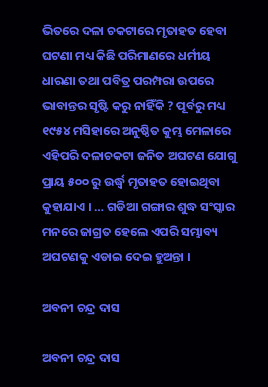ଭିତରେ ଦଳା ଚକଟାରେ ମୃତାହତ ହେବା ଘଟଣା ମଧ୍ୟ କିଛି ପରିମାଣରେ ଧର୍ମୀୟ ଧାରଣା ତଥା ପବିତ୍ର ପରମ୍ପରା ଉପରେ ଭାବାନ୍ତର ସୃଷ୍ଟି କରୁ ନାହିଁକି ? ପୂର୍ବରୁ ମଧ୍ୟ ୧୯୫୪ ମସିହାରେ ଅନୁଷ୍ଠିତ କୁମ୍ଭ ମେଳାରେ ଏହିପରି ଦଳାଚକଟା ଜନିତ ଅଘଟଣ ଯୋଗୁ ପ୍ରାୟ ୫୦୦ ରୁ ଉର୍ଦ୍ଧ୍ବ ମୃତାହତ ହୋଇଥିବା କୁହାଯାଏ । … ଗଡିଆ ଗଙ୍ଗାର ଶୁଦ୍ଧ ସଂସ୍କାର ମନରେ ଜାଗ୍ରତ ହେଲେ ଏପରି ସମ୍ଭାବ୍ୟ ଅଘଟଣକୁ ଏଡାଇ ଦେଇ ହୁଅନ୍ତା ।

ଅବନୀ ଚନ୍ଦ୍ର ଦାସ

ଅବନୀ ଚନ୍ଦ୍ର ଦାସ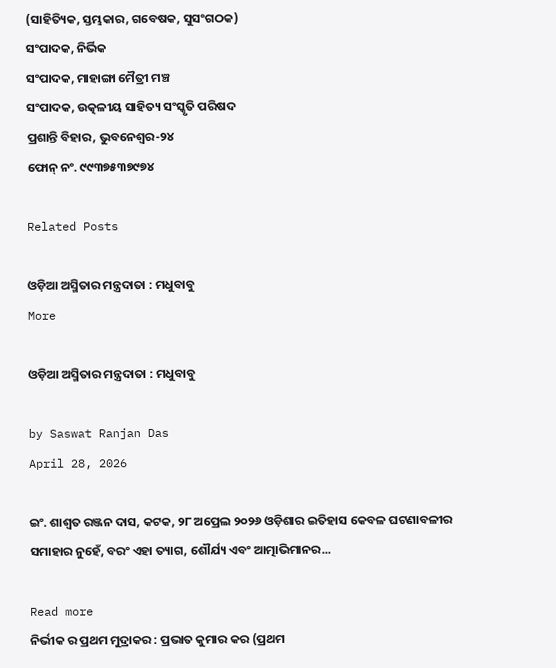(ସାହିତ୍ୟିକ, ସ୍ତମ୍ଭକାର, ଗବେଷକ, ସୁସଂଗଠକ)
ସଂପାଦକ, ନିର୍ଭିକ
ସଂପାଦକ, ମାହାଙ୍ଗା ମୈତ୍ରୀ ମଞ୍ଚ
ସଂପାଦକ, ଉତ୍କଳୀୟ ସାହିତ୍ୟ ସଂସ୍କୃତି ପରିଷଦ
ପ୍ରଶାନ୍ତି ବିହାର, ଭୁବନେଶ୍ବର-୨୪
ଫୋନ୍ ନଂ. ୯୯୩୭୫୩୭୯୭୪

Related Posts

ଓଡ଼ିଆ ଅସ୍ମିତାର ମନ୍ତ୍ରଦାତା : ମଧୁବାବୁ
More

ଓଡ଼ିଆ ଅସ୍ମିତାର ମନ୍ତ୍ରଦାତା : ମଧୁବାବୁ

by Saswat Ranjan Das
April 28, 2026

ଇଂ. ଶାଶ୍ଵତ ରଞ୍ଜନ ଦାସ, କଟକ, ୨୮ ଅପ୍ରେଲ ୨୦୨୬ ଓଡ଼ିଶାର ଇତିହାସ କେବଳ ଘଟଣାବଳୀର ସମାହାର ନୁହେଁ, ବରଂ ଏହା ତ୍ୟାଗ, ଶୌର୍ଯ୍ୟ ଏବଂ ଆତ୍ମାଭିମାନର...

Read more
ନିର୍ଭୀକ ର ପ୍ରଥମ ମୁଦ୍ରାକର : ପ୍ରଭାତ କୁମାର କର (ପ୍ରଥମ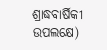ଶ୍ରାଦ୍ଧବାର୍ଷିକୀ ଉପଲକ୍ଷେ)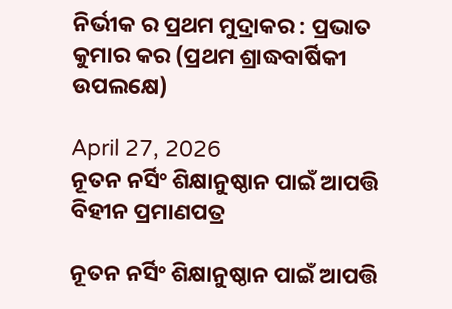ନିର୍ଭୀକ ର ପ୍ରଥମ ମୁଦ୍ରାକର : ପ୍ରଭାତ କୁମାର କର (ପ୍ରଥମ ଶ୍ରାଦ୍ଧବାର୍ଷିକୀ ଉପଲକ୍ଷେ)

April 27, 2026
ନୂତନ ନର୍ସିଂ ଶିକ୍ଷାନୁଷ୍ଠାନ ପାଇଁ ଆପତ୍ତି ବିହୀନ ପ୍ରମାଣପତ୍ର

ନୂତନ ନର୍ସିଂ ଶିକ୍ଷାନୁଷ୍ଠାନ ପାଇଁ ଆପତ୍ତି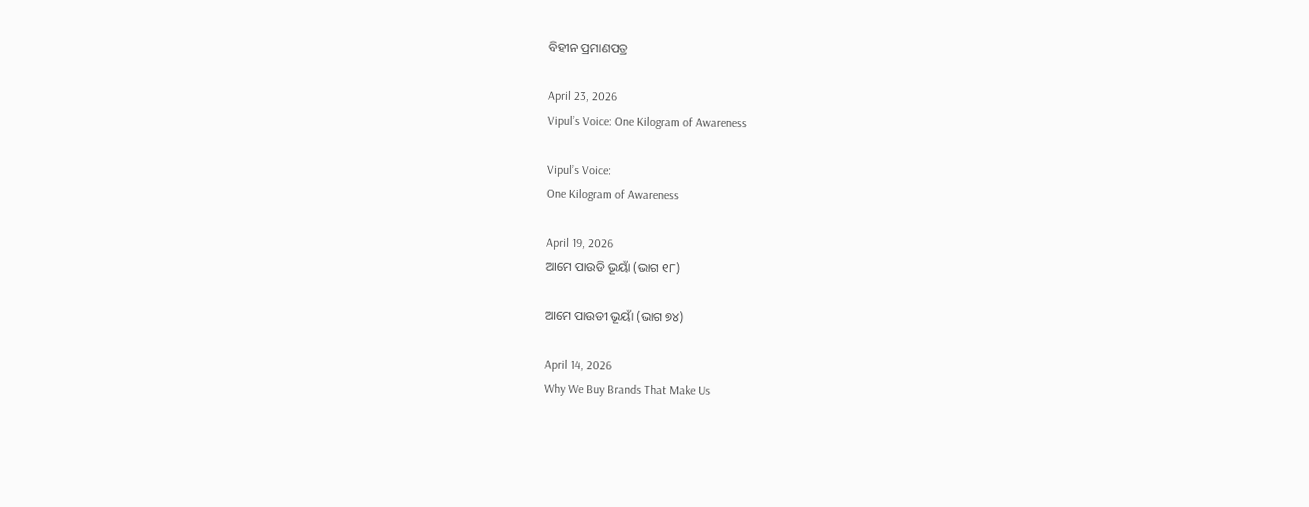ବିହୀନ ପ୍ରମାଣପତ୍ର

April 23, 2026
Vipul’s Voice: One Kilogram of Awareness

Vipul’s Voice:
One Kilogram of Awareness

April 19, 2026
ଆମେ ପାଉଡି ଭୂୟାଁ (ଭାଗ ୧୮)

ଆମେ ପାଉଡୀ ଭୂୟାଁ (ଭାଗ ୭୪)

April 14, 2026
Why We Buy Brands That Make Us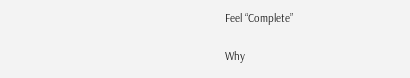Feel “Complete”

Why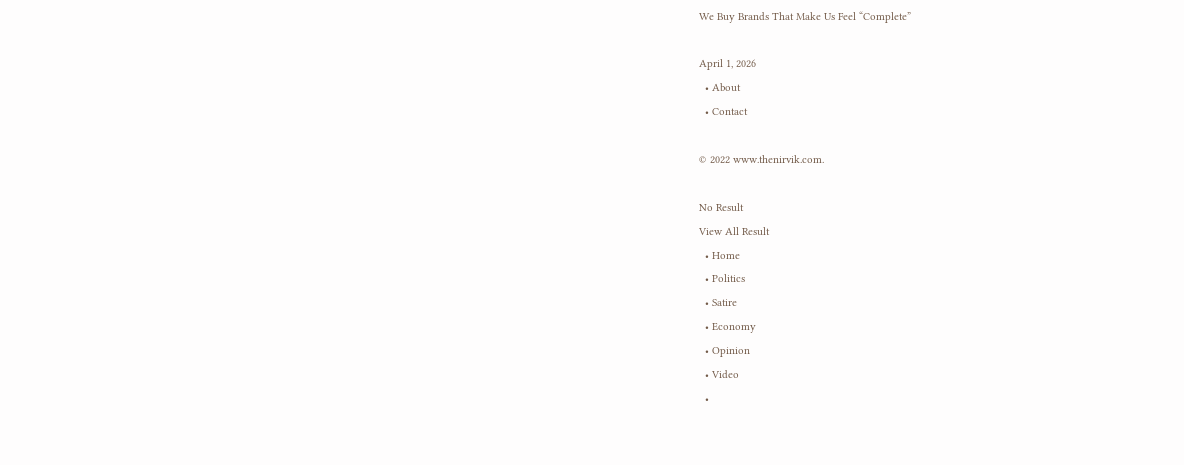We Buy Brands That Make Us Feel “Complete”

April 1, 2026
  • About
  • Contact

© 2022 www.thenirvik.com.

No Result
View All Result
  • Home
  • Politics
  • Satire
  • Economy
  • Opinion
  • Video
  •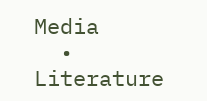Media
  • Literature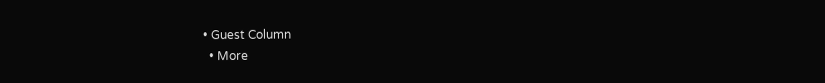• Guest Column
  • More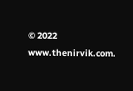© 2022 www.thenirvik.com.